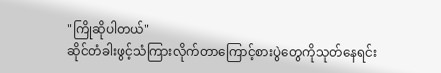"ကြိုဆိုပါတယ်"
ဆိုင်တံခါးဖွင့်သံကြားလိုက်တာကြောင့်စားပွဲတွေကိုသုတ်နေရင်း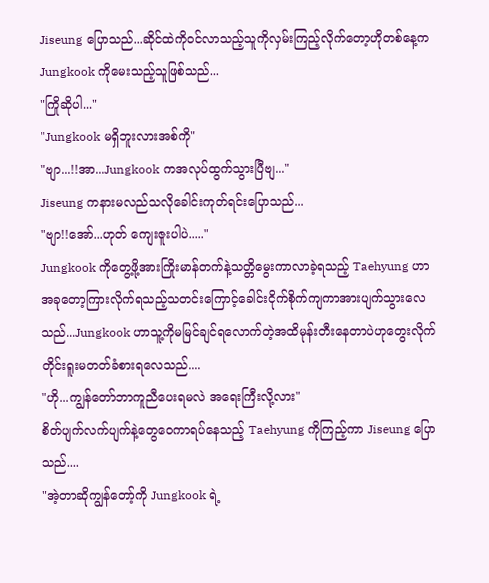Jiseung ပြောသည်...ဆိုင်ထဲကိုဝင်လာသည့်သူကိုလှမ်းကြည့်လိုက်တော့ဟိုတစ်နေ့က Jungkook ကိုမေးသည့်သူဖြစ်သည်...
"ကြိုဆိုပါ..."
"Jungkook မရှိဘူးလားအစ်ကို"
"ဗျာ...!!အာ...Jungkook ကအလုပ်ထွက်သွားပြီဗျ..."
Jiseung ကနားမလည်သလိုခေါင်းကုတ်ရင်းပြောသည်...
"ဗျာ!!အော်...ဟုတ် ကျေးဇူးပါပဲ....."
Jungkook ကိုတွေ့ဖို့အားကြိုးမာန်တက်နဲ့သတ္တိမွေးကာလာခဲ့ရသည့် Taehyung ဟာအခုတော့ကြားလိုက်ရသည့်သတင်းကြောင့်ခေါင်းငိုက်စိုက်ကျကာအားပျက်သွားလေသည်...Jungkook ဟာသူ့ကိုမမြင်ချင်ရလောက်တဲ့အထိမုန်းတီးနေတာပဲဟုတွေးလိုက်တိုင်းရူးမတတ်ခံစားရလေသည်....
"ဟို...ကျွန်တော်ဘာကူညီပေးရမလဲ အရေးကြီးလို့လား"
စိတ်ပျက်လက်ပျက်နဲ့တွေဝေကာရပ်နေသည့် Taehyung ကိုကြည့်ကာ Jiseung ပြောသည်....
"အဲ့တာဆိုကျွန်တော့်ကို Jungkook ရဲ့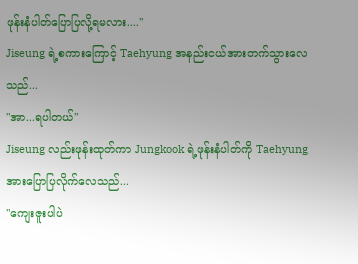ဖုန်းနံပါတ်ပြောပြလို့ရမလား...."
Jiseung ရဲ့စကားကြောင့် Taehyung အနည်းငယ်အားတက်သွားလေသည်...
"အာ...ရပါတယ်"
Jiseung လည်းဖုန်းထုတ်ကာ Jungkook ရဲ့ဖုန်းနံပါတ်ကို Taehyung အားပြောပြလိုက်လေသည်...
"ကျေးဇူးပါပဲ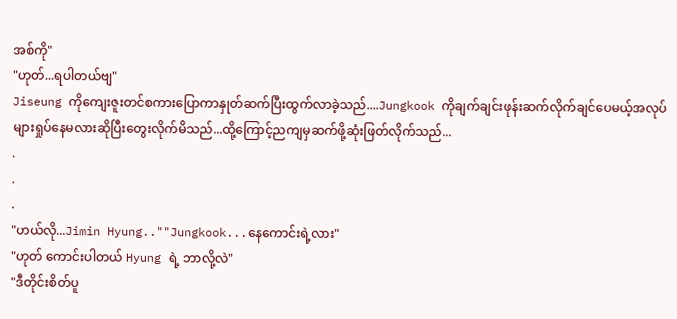အစ်ကို"
"ဟုတ်...ရပါတယ်ဗျ"
Jiseung ကိုကျေးဇူးတင်စကားပြောကာနှုတ်ဆက်ပြီးထွက်လာခဲ့သည်....Jungkook ကိုချက်ချင်းဖုန်းဆက်လိုက်ချင်ပေမယ့်အလုပ်များရှုပ်နေမလားဆိုပြီးတွေးလိုက်မိသည်...ထို့ကြောင့်ညကျမှဆက်ဖို့ဆုံးဖြတ်လိုက်သည်...
.
.
.
"ဟယ်လို...Jimin Hyung..""Jungkook...နေကောင်းရဲ့လား"
"ဟုတ် ကောင်းပါတယ် Hyung ရဲ့ ဘာလို့လဲ"
"ဒီတိုင်းစိတ်ပူ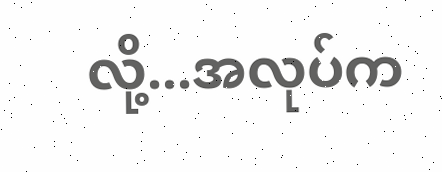လို့...အလုပ်က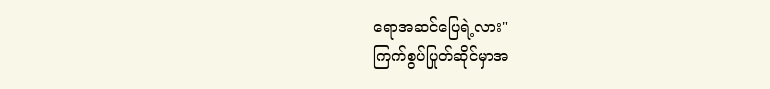ရောအဆင်ပြေရဲ့လား"
ကြက်စွပ်ပြုတ်ဆိုင်မှာအ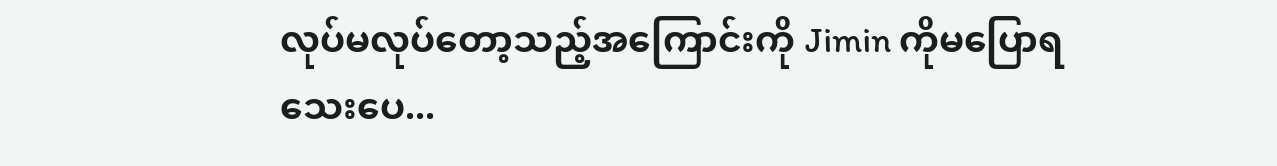လုပ်မလုပ်တော့သည့်အကြောင်းကို Jimin ကိုမပြောရသေးပေ...